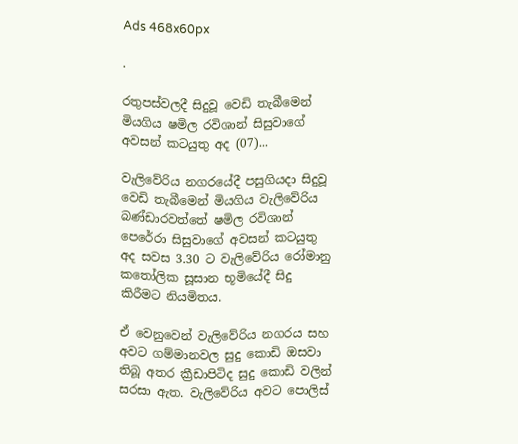Ads 468x60px

.

රතුපස්වලදී සිදුවූ වෙඩි තැබීමෙන් මියගිය ෂමිල රවිශාන් සිසුවාගේ අවසන් කටයුතු අද (07)...

වැලිවේරිය නගරයේදී පසුගියදා සිදුවූ වෙඩි තැබීමෙන් මියගිය වැලිවේරිය බණ්ඩාරවත්තේ ෂමිල රවිශාන් පෙරේරා සිසුවාගේ අවසන් කටයුතු අද සවස 3.30 ට වැලිවේරිය රෝමානු කතෝලික සූසාන භූමියේදී සිදු කිරීමට නියමිතය.

ඒ වෙනුවෙන් වැලිවේරිය නගරය සහ අවට ගම්මානවල සුදු කොඩි ඔසවා තිබූ අතර ක්‍රීඩාපිටිද සුදු කොඩි වලින් සරසා ඇත. වැලිවේරිය අවට පොලිස්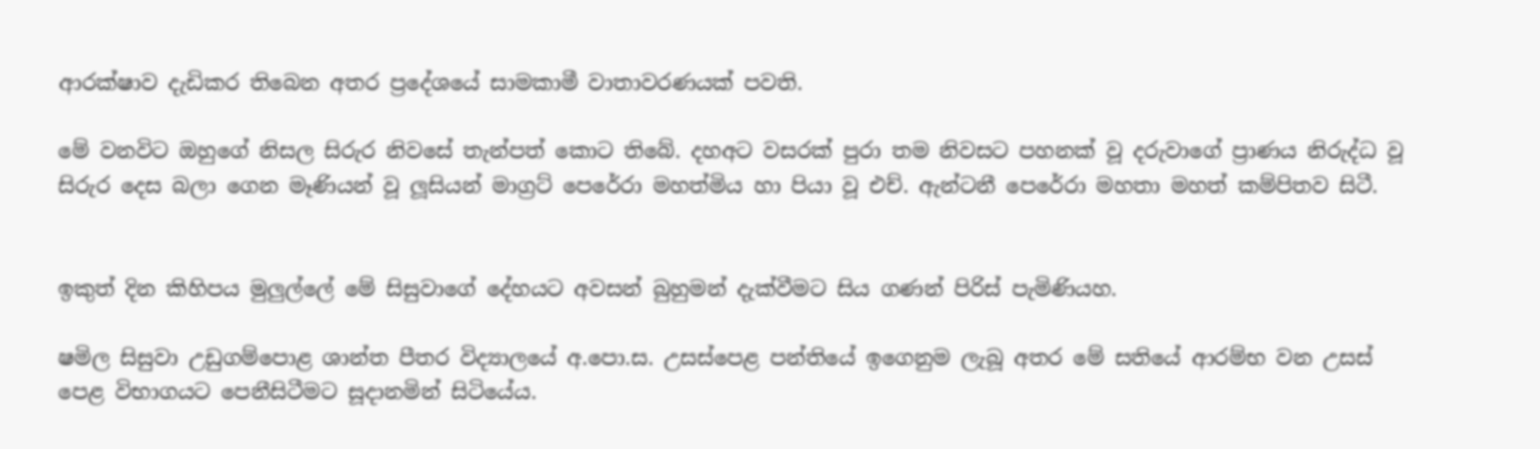ආරක්ෂාව දැඩිකර තිබෙන අතර ප්‍රදේශයේ සාමකාමී වාතාවරණයක් පවති.

මේ වනවිට ඔහුගේ නිසල සිරුර නිවසේ තැන්පත් කොට තිබේ. දහඅට වසරක් පුරා තම නිවසට පහනක් වූ දරුවාගේ ප්‍රාණය නිරුද්ධ වූ සිරුර දෙස බලා ගෙන මෑණියන් වූ ලූසියන් මාග්‍රට් පෙරේරා මහත්මිය හා පියා වූ එච්. ඇන්ටනී පෙරේරා මහතා මහත් කම්පිතව සිටී.


ඉකුත් දින කිහිපය මුලුල්ලේ මේ සිසුවාගේ දේහයට අවසන් බුහුමන් දැක්වීමට සිය ගණන් පිරිස් පැමිණියහ.

ෂමිල සිසුවා උඩුගම්පොළ ශාන්ත පීතර විද්‍යාලයේ අ.පො.ස. උසස්පෙළ පන්තියේ ඉගෙනුම ලැබූ අතර මේ සතියේ ආරම්භ වන උසස් පෙළ විභාගයට පෙනීසිටීමට සූදානමින් සිටියේය.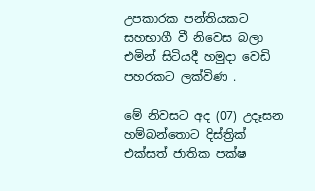උපකාරක පන්තියකට සහභාගී වී නිවෙස බලා එමින් සිටියදී හමුදා වෙඩි පහරකට ලක්විණ .

මේ නිවසට අද (07) උදෑසන හම්බන්තොට දිස්ත්‍රික් එක්සත් ජාතික පක්ෂ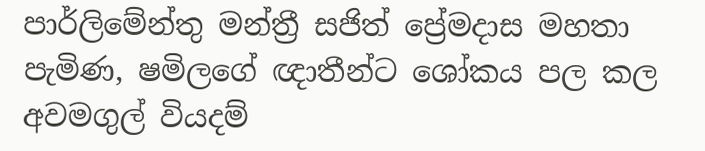පාර්ලිමේන්තු මන්ත්‍රී සජිත් ප්‍රේමදාස මහතා පැමිණ, ෂමිලගේ ඥාතීන්ට ශෝකය පල කල අවමගුල් වියදම්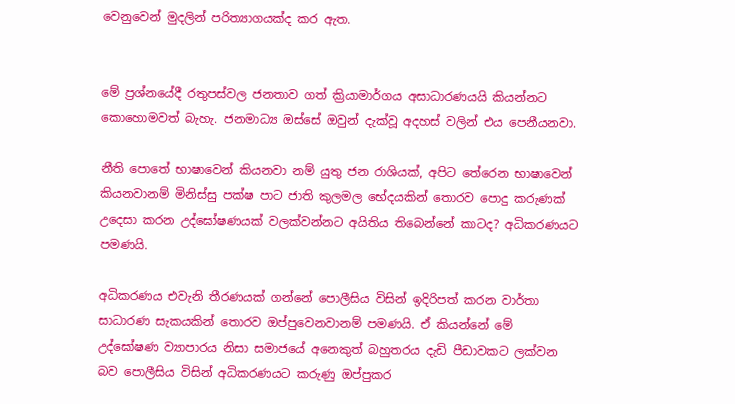වෙනුවෙන් මුදලින් පරිත්‍යාගයක්ද කර ඇත.


මේ ප්‍රශ්නයේදී රතුපස්වල ජනතාව ගත් ක්‍රියාමාර්ගය අසාධාරණයයි කියන්නට කොහොමවත් බැහැ. ජනමාධ්‍ය ඔස්සේ ඔවුන් දැක්වූ අදහස් වලින් එය පෙනීයනවා.

නීති පොතේ භාෂාවෙන් කියනවා නම් යුතු ජන රාශියක්, අපිට තේරෙන භාෂාවෙන් කියනවානම් මිනිස්සු පක්ෂ පාට ජාති කුලමල භේදයකින් තොරව පොදු කරුණක් උදෙසා කරන උද්ඝෝෂණයක් වලක්වන්නට අයිතිය තිබෙන්නේ කාටද? අධිකරණයට පමණයි.

අධිකරණය එවැනි තීරණයක් ගන්නේ පොලීසිය විසින් ඉදිරිපත් කරන වාර්තා සාධාරණ සැකයකින් තොරව ඔප්පුවෙනවානම් පමණයි. ඒ කියන්නේ මේ උද්ඝෝෂණ ව්‍යාපාරය නිසා සමාජයේ අනෙකුත් බහුතරය දැඩි පීඩාවකට ලක්වන බව පොලීසිය විසින් අධිකරණයට කරුණු ඔප්පුකර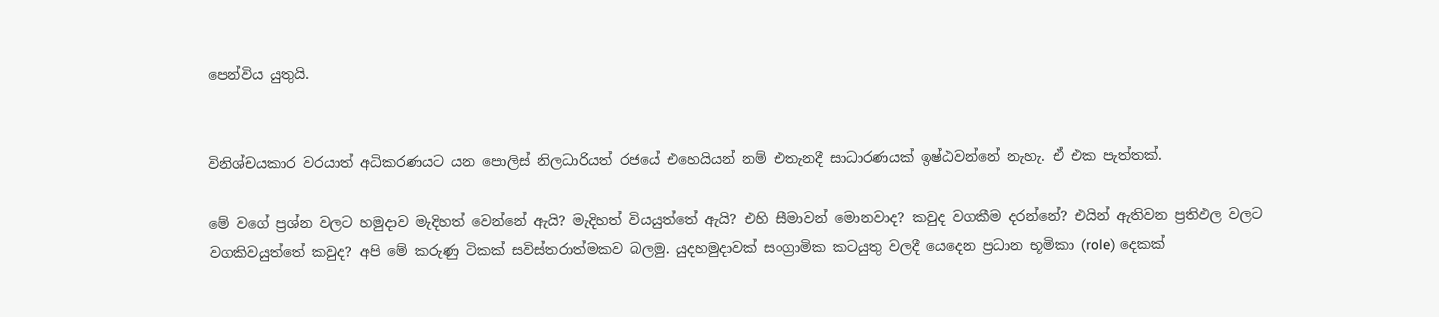පෙන්විය යුතුයි.


විනිශ්චයකාර වරයාත් අධිකරණයට යන පොලිස් නිලධාරියත් රජයේ එහෙයියන් නම් එතැනදී සාධාරණයක් ඉෂ්ඨවන්නේ නැහැ. ඒ එක පැත්තක්.

මේ වගේ ප්‍රශ්න වලට හමුදාව මැදිහත් වෙන්නේ ඇයි? මැදිහත් වියයුත්තේ ඇයි? එහි සීමාවන් මොනවාද? කවුද වගකීම දරන්නේ? එයින් ඇතිවන ප්‍රතිඵල වලට වගකිවයුත්තේ කවුද? අපි මේ කරුණු ටිකක් සවිස්තරාත්මකව බලමු. යුදහමුදාවක් සංග්‍රාමික කටයුතු වලදී යෙදෙන ප්‍රධාන භූමිකා (role) දෙකක්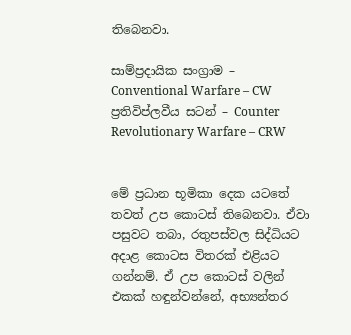තිබෙනවා.

සාම්ප්‍රදායික සංග්‍රාම – Conventional Warfare – CW
ප්‍රතිවිප්ලවීය සටන් – Counter Revolutionary Warfare – CRW


මේ ප්‍රධාන භූමිකා දෙක යටතේ තවත් උප කොටස් තිබෙනවා. ඒවා පසුවට තබා, රතුපස්වල සිද්ධියට අදාළ කොටස විතරක් එළියට ගන්නම්. ඒ උප කොටස් වලින් එකක් හඳුන්වන්නේ, අභ්‍යන්තර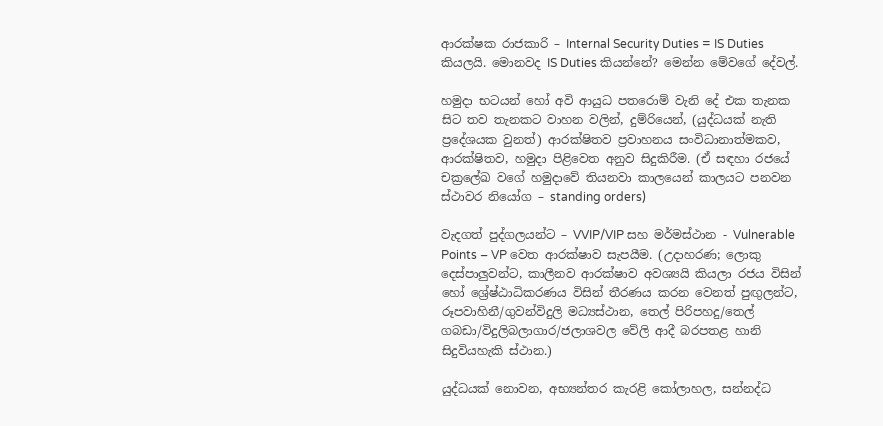ආරක්ෂක රාජකාරි – Internal Security Duties = IS Duties කියලයි. මොනවද IS Duties කියන්නේ? මෙන්න මේවගේ දේවල්.

හමුදා භටයන් හෝ අවි ආයුධ පතරොම් වැනි දේ එක තැනක සිට තව තැනකට වාහන වලින්, දුම්රියෙන්, (යුද්ධයක් නැති ප්‍රදේශයක වුනත්) ආරක්ෂිතව ප්‍රවාහනය සංවිධානාත්මකව, ආරක්ෂිතව, හමුදා පිළිවෙත අනුව සිදුකිරීම. (ඒ සඳහා රජයේ චක්‍රලේඛ වගේ හමුදාවේ තියනවා කාලයෙන් කාලයට පනවන ස්ථාවර නියෝග – standing orders)

වැදගත් පුද්ගලයන්ට – VVIP/VIP සහ මර්මස්ථාන - Vulnerable Points – VP වෙත ආරක්ෂාව සැපයීම. (උදාහරණ; ලොකු දෙස්පාලුවන්ට, කාලීනව ආරක්ෂාව අවශ්‍යයි කියලා රජය විසින් හෝ ශ්‍රේෂ්ඨාධිකරණය විසින් තීරණය කරන වෙනත් පුඟුලන්ට, රූපවාහිනී/ගුවන්විදුලි මධ්‍යස්ථාන, තෙල් පිරිපහදු/තෙල් ගබඩා/විදුලිබලාගාර/ජලාශවල වේලි ආදී බරපතළ හානි සිදුවියහැකි ස්ථාන.)

යුද්ධයක් නොවන, අභ්‍යන්තර කැරළි කෝලාහල, සන්නද්ධ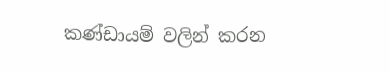කණ්ඩායම් වලින් කරන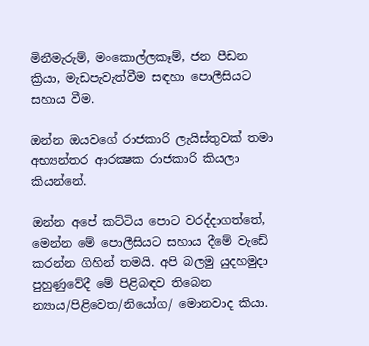මිනීමැරුම්, මංකොල්ලකෑම්, ජන පීඩන ක්‍රියා, මැඩපැවැත්වීම සඳහා පොලීසියට සහාය වීම.

ඔන්න ඔයවගේ රාජකාරි ලැයිස්තුවක් තමා අභ්‍යන්තර ආරක්‍ෂක රාජකාරි කියලා කියන්නේ.

ඔන්න අපේ කට්ටිය පොට වරද්දාගත්තේ, මෙන්න මේ පොලීසියට සහාය දීමේ වැඩේ කරන්න ගිහින් තමයි. අපි බලමු යුදහමුදා පුහුණුවේදී මේ පිළිබඳව තිබෙන න්‍යාය/පිළිවෙත/නියෝග/ මොනවාද කියා.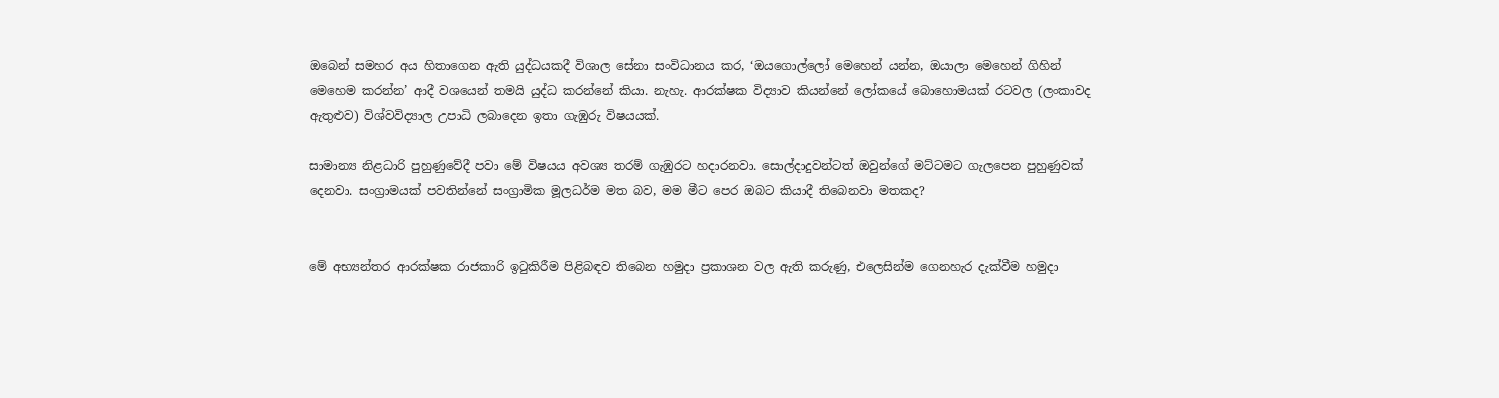ඔබෙන් සමහර අය හිතාගෙන ඇති යුද්ධයකදී විශාල සේනා සංවිධානය කර, ‘ඔයගොල්ලෝ මෙහෙන් යන්න, ඔයාලා මෙහෙන් ගිහින් මෙහෙම කරන්න’ ආදී වශයෙන් තමයි යුද්ධ කරන්නේ කියා. නැහැ. ආරක්ෂක විද්‍යාව කියන්නේ ලෝකයේ බොහොමයක් රටවල (ලංකාවද ඇතුළුව) විශ්වවිද්‍යාල උපාධි ලබාදෙන ඉතා ගැඹුරු විෂයයක්.

සාමාන්‍ය නිළධාරි පුහුණුවේදී පවා මේ විෂයය අවශ්‍ය තරම් ගැඹුරට හදාරනවා. සොල්දාදුවන්ටත් ඔවුන්ගේ මට්ටමට ගැලපෙන පුහුණුවක් දෙනවා. සංග්‍රාමයක් පවතින්නේ සංග්‍රාමික මූලධර්ම මත බව, මම මීට පෙර ඔබට කියාදී තිබෙනවා මතකද?


මේ අභ්‍යන්තර ආරක්ෂක රාජකාරි ඉටුකිරීම පිළිබඳව තිබෙන හමුදා ප්‍රකාශන වල ඇති කරුණු, එලෙසින්ම ගෙනහැර දැක්වීම හමුදා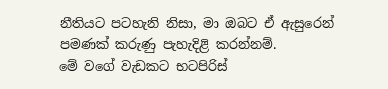නීතියට පටහැනි නිසා, මා ඔබට ඒ ඇසුරෙන් පමණක් කරුණු පැහැදිළි කරන්නම්.
මේ වගේ වැඩකට භටපිරිස්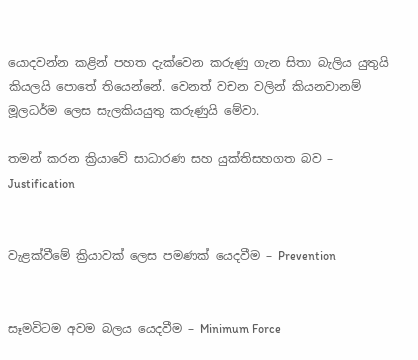යොදවන්න කළින් පහත දැක්වෙන කරුණු ගැන සිතා බැලිය යුතුයි කියලයි පොතේ තියෙන්නේ. වෙනත් වචන වලින් කියනවානම් මූලධර්ම ලෙස සැලකියයුතු කරුණුයි මේවා.

තමන් කරන ක්‍රියාවේ සාධාරණ සහ යුක්තිසහගත බව – Justification


වැළක්වීමේ ක්‍රියාවක් ලෙස පමණක් යෙදවීම – Prevention


සෑමවිටම අවම බලය යෙදවීම – Minimum Force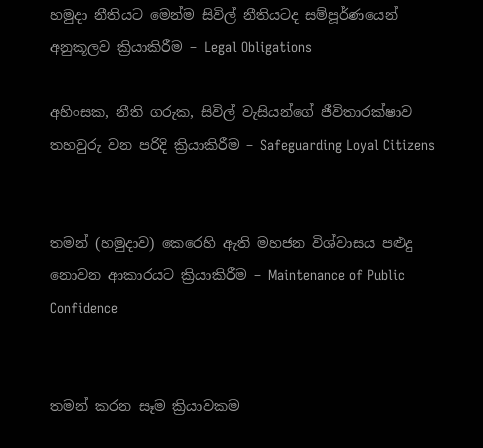හමුදා නීතියට මෙන්ම සිවිල් නීතියටද සම්පූර්ණයෙන් අනුකූලව ක්‍රියාකිරීම – Legal Obligations

අහිංසක, නීති ගරුක, සිවිල් වැසියන්ගේ ජීවිතාරක්ෂාව තහවුරු වන පරිදි ක්‍රියාකිරීම – Safeguarding Loyal Citizens


තමන් (හමුදාව) කෙරෙහි ඇති මහජන විශ්වාසය පළුදු නොවන ආකාරයට ක්‍රියාකිරීම – Maintenance of Public Confidence


තමන් කරන සෑම ක්‍රියාවකම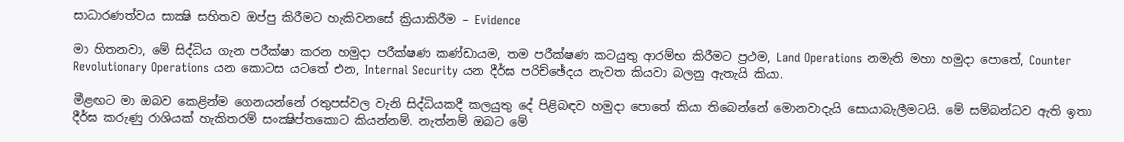සාධාරණත්වය සාක්‍ෂි සහිතව ඔප්පු කිරීමට හැකිවනසේ ක්‍රියාකිරීම – Evidence

මා හිතනවා, මේ සිද්ධිය ගැන පරීක්ෂා කරන හමුදා පරීක්ෂණ කණ්ඩායම, තම පරීක්ෂණ කටයුතු ආරම්භ කිරීමට ප්‍රථම, Land Operations නමැති මහා හමුදා පොතේ, Counter Revolutionary Operations යන කොටස යටතේ එන, Internal Security යන දීර්ඝ පරිච්ඡේදය නැවත කියවා බලනු ඇතැයි කියා.

මීළඟට මා ඔබව කෙළින්ම ගෙනයන්නේ රතුපස්වල වැනි සිද්ධියකදී කලයුතු දේ පිළිබඳව හමුදා පොතේ කියා තිබෙන්නේ මොනවාදැයි සොයාබැලීමටයි. මේ සම්බන්ධව ඇති ඉතා දීර්ඝ කරුණු රාශියක් හැකිතරම් සංක්‍ෂිප්තකොට කියන්නම්. නැත්නම් ඔබට මේ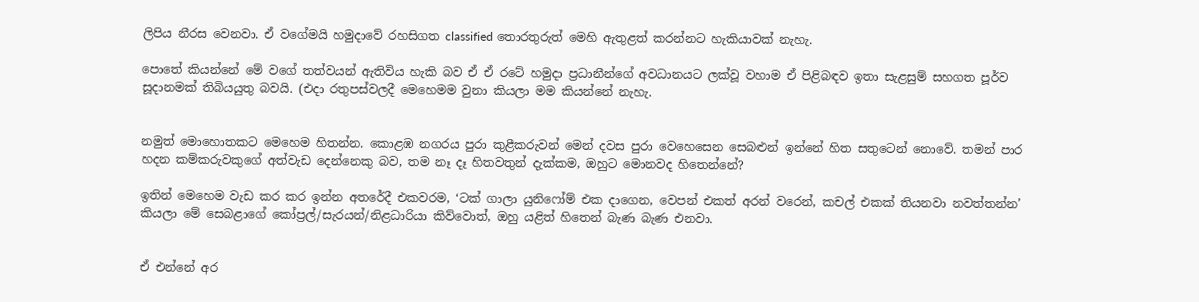ලිපිය නීරස වෙනවා. ඒ වගේමයි හමුදාවේ රහසිගත classified තොරතුරුත් මෙහි ඇතුළත් කරන්නට හැකියාවක් නැහැ.

පොතේ කියන්නේ මේ වගේ තත්වයන් ඇතිවිය හැකි බව ඒ ඒ රටේ හමුදා ප්‍රධානීන්ගේ අවධානයට ලක්වූ වහාම ඒ පිළිබඳව ඉතා සැළසුම් සහගත පූර්ව සූදානමක් තිබියයුතු බවයි. (එදා රතුපස්වලදී මෙහෙමම වුනා කියලා මම කියන්නේ නැහැ.


නමුත් මොහොතකට මෙහෙම හිතන්න. කොළඹ නගරය පුරා කුළීකරුවන් මෙන් දවස පුරා වෙහෙසෙන සෙබළුන් ඉන්නේ හිත සතුටෙන් නොවේ. තමන් පාර හදන කම්කරුවකුගේ අත්වැඩ දෙන්නෙකු බව, තම නෑ දෑ හිතවතුන් දැක්කම, ඔහුට මොනවද හිතෙන්නේ?

ඉතින් මෙහෙම වැඩ කර කර ඉන්න අතරේදී එකවරම, ‘ටක් ගාලා යුනිෆෝම් එක දාගෙන, වෙපන් එකත් අරන් වරෙන්, කචල් එකක් තියනවා නවත්තන්න’ කියලා මේ සෙබළාගේ කෝප්‍රල්/සැරයන්/නිළධාරියා කිව්වොත්, ඔහු යළිත් හිතෙන් බැණ බැණ එනවා.


ඒ එන්නේ අර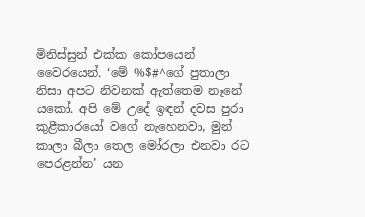මිනිස්සුන් එක්ක කෝපයෙන් වෛරයෙන්. ‘මේ %$#^ගේ පුතාලා නිසා අපට නිවනක් ඇත්තෙම නෑනේ යකෝ. අපි මේ උදේ ඉඳන් දවස පුරා කුළීකාරයෝ වගේ නැහෙනවා, මුන් කාලා බීලා තෙල මෝරලා එනවා රට පෙරළන්න’ යන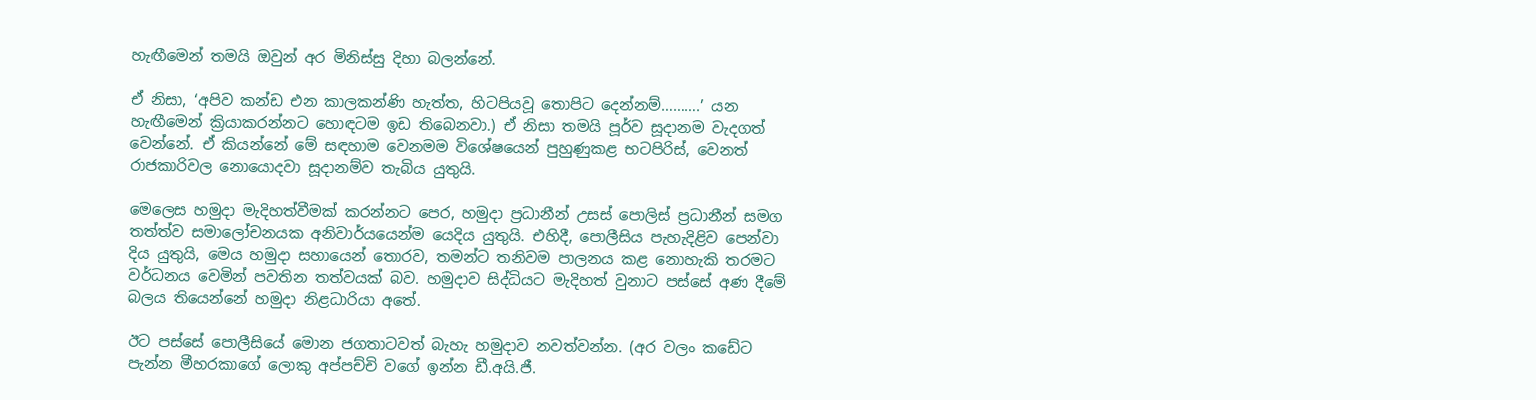හැඟීමෙන් තමයි ඔවුන් අර මිනිස්සු දිහා බලන්නේ.

ඒ නිසා, ‘අපිව කන්ඩ එන කාලකන්ණි හැත්ත, හිටපියවූ තොපිට දෙන්නම්……….’ යන හැඟීමෙන් ක්‍රියාකරන්නට හොඳටම ඉඩ තිබෙනවා.) ඒ නිසා තමයි පූර්ව සූදානම වැදගත් වෙන්නේ. ඒ කියන්නේ මේ සඳහාම වෙනමම විශේෂයෙන් පුහුණුකළ භටපිරිස්, වෙනත් රාජකාරිවල නොයොදවා සූදානම්ව තැබිය යුතුයි.

මෙලෙස හමුදා මැදිහත්වීමක් කරන්නට පෙර, හමුදා ප්‍රධානීන් උසස් පොලිස් ප්‍රධානීන් සමග තත්ත්ව සමාලෝචනයක අනිවාර්යයෙන්ම යෙදිය යුතුයි. එහිදී, පොලීසිය පැහැදිළිව පෙන්වා දිය යුතුයි, මෙය හමුදා සහායෙන් තොරව, තමන්ට තනිවම පාලනය කළ නොහැකි තරමට වර්ධනය වෙමින් පවතින තත්වයක් බව. හමුදාව සිද්ධියට මැදිහත් වුනාට පස්සේ අණ දීමේ බලය තියෙන්නේ හමුදා නිළධාරියා අතේ.

ඊට පස්සේ පොලීසියේ මොන ජගතාටවත් බැහැ හමුදාව නවත්වන්න. (අර වලං කඩේට පැන්න මීහරකාගේ ලොකු අප්පච්චි වගේ ඉන්න ඩී.අයි.ජී.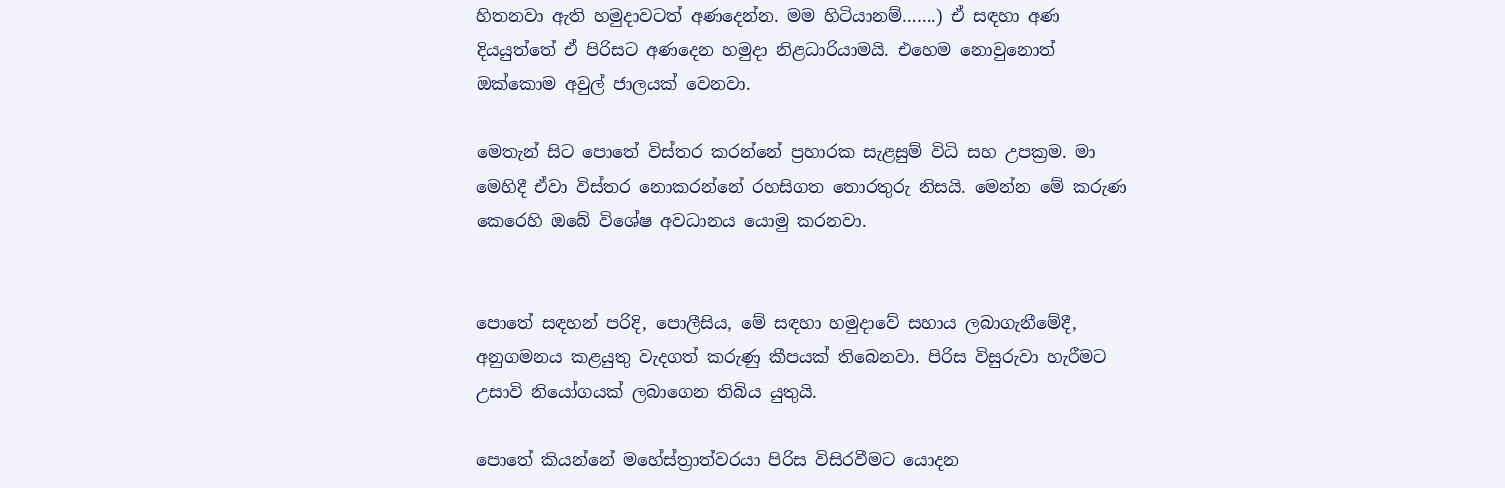හිතනවා ඇති හමුදාවටත් අණදෙන්න. මම හිටියානම්…….) ඒ සඳහා අණ දියයුත්තේ ඒ පිරිසට අණදෙන හමුදා නිළධාරියාමයි. එහෙම නොවුනොත් ඔක්කොම අවුල් ජාලයක් වෙනවා.

මෙතැන් සිට පොතේ විස්තර කරන්නේ ප්‍රහාරක සැළසුම් විධි සහ උපක්‍රම. මා මෙහිදී ඒවා විස්තර නොකරන්නේ රහසිගත තොරතුරු නිසයි. මෙන්න මේ කරුණ කෙරෙහි ඔබේ විශේෂ අවධානය යොමු කරනවා.


පොතේ සඳහන් පරිදි, පොලීසිය, මේ සඳහා හමුදාවේ සහාය ලබාගැනීමේදී, අනුගමනය කළයුතු වැදගත් කරුණු කීපයක් තිබෙනවා. පිරිස විසුරුවා හැරීමට උසාවි නියෝගයක් ලබාගෙන තිබිය යුතුයි.

පොතේ කියන්නේ මහේස්ත්‍රාත්වරයා පිරිස විසිරවීමට යොදන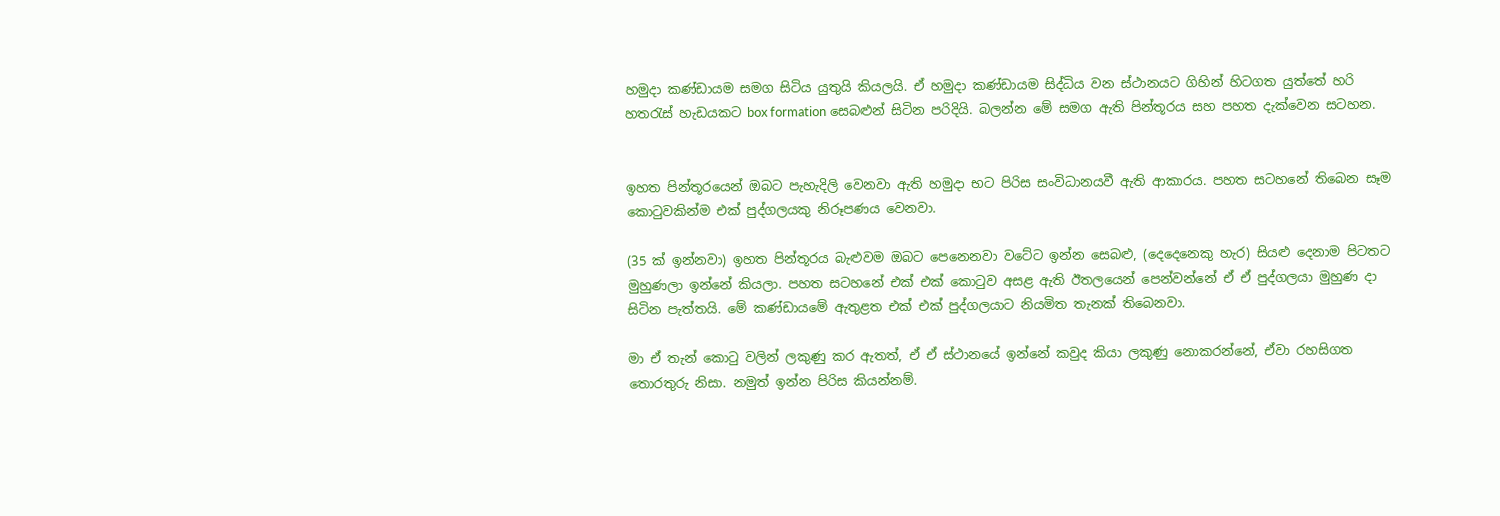හමුදා කණ්ඩායම සමග සිටිය යුතුයි කියලයි. ඒ හමුදා කණ්ඩායම සිද්ධිය වන ස්ථානයට ගිහින් හිටගත යුත්තේ හරි හතරැස් හැඩයකට box formation සෙබළුන් සිටින පරිදියි. බලන්න මේ සමග ඇති පින්තූරය සහ පහත දැක්වෙන සටහන.


ඉහත පින්තූරයෙන් ඔබට පැහැදිලි වෙනවා ඇති හමුදා භට පිරිස සංවිධානයවී ඇති ආකාරය. පහත සටහනේ තිබෙන සෑම කොටුවකින්ම එක් පුද්ගලයකු නිරූපණය වෙනවා.

(35 ක් ඉන්නවා) ඉහත පින්තූරය බැළුවම ඔබට පෙනෙනවා වටේට ඉන්න සෙබළු, (දෙදෙනෙකු හැර) සියළු දෙනාම පිටතට මුහුණලා ඉන්නේ කියලා. පහත සටහනේ එක් එක් කොටුව අසළ ඇති ඊතලයෙන් පෙන්වන්නේ ඒ ඒ පුද්ගලයා මුහුණ දා සිටින පැත්තයි. මේ කණ්ඩායමේ ඇතුළත එක් එක් පුද්ගලයාට නියමිත තැනක් තිබෙනවා.

මා ඒ තැන් කොටු වලින් ලකුණු කර ඇතත්, ඒ ඒ ස්ථානයේ ඉන්නේ කවුද කියා ලකුණු නොකරන්නේ, ඒවා රහසිගත තොරතුරු නිසා. නමුත් ඉන්න පිරිස කියන්නම්.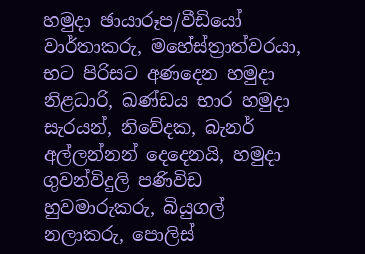හමුදා ඡායාරූප/වීඩියෝ වාර්තාකරු, මහේස්ත්‍රාත්වරයා, භට පිරිසට අණදෙන හමුදා නිළධාරි, ඛණ්ඩය භාර හමුදා සැරයන්, නිවේදක, බැනර් අල්ලන්නන් දෙදෙනයි, හමුදා ගුවන්විදුලි පණිවිඩ හුවමාරුකරු, බියුගල් නලාකරු, පොලිස්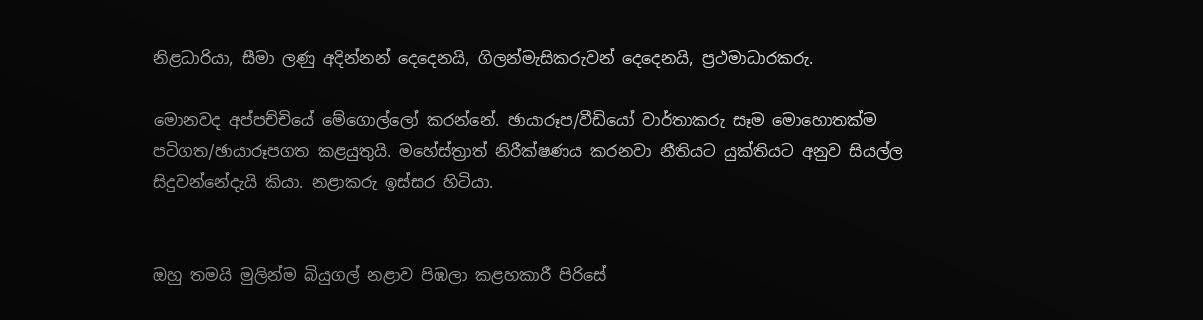නිළධාරියා, සීමා ලණු අදින්නන් දෙදෙනයි, ගිලන්මැසිකරුවන් දෙදෙනයි, ප්‍රථමාධාරකරු.

මොනවද අප්පච්චියේ මේගොල්ලෝ කරන්නේ. ඡායාරූප/වීඩියෝ වාර්තාකරු සෑම මොහොතක්ම පටිගත/ඡායාරූපගත කළයුතුයි. මහේස්ත්‍රාත් නිරීක්ෂණය කරනවා නීතියට යුක්තියට අනුව සියල්ල සිදුවන්නේදැයි කියා. නළාකරු ඉස්සර හිටියා.


ඔහු තමයි මුලින්ම බියුගල් නළාව පිඹලා කළහකාරී පිරිසේ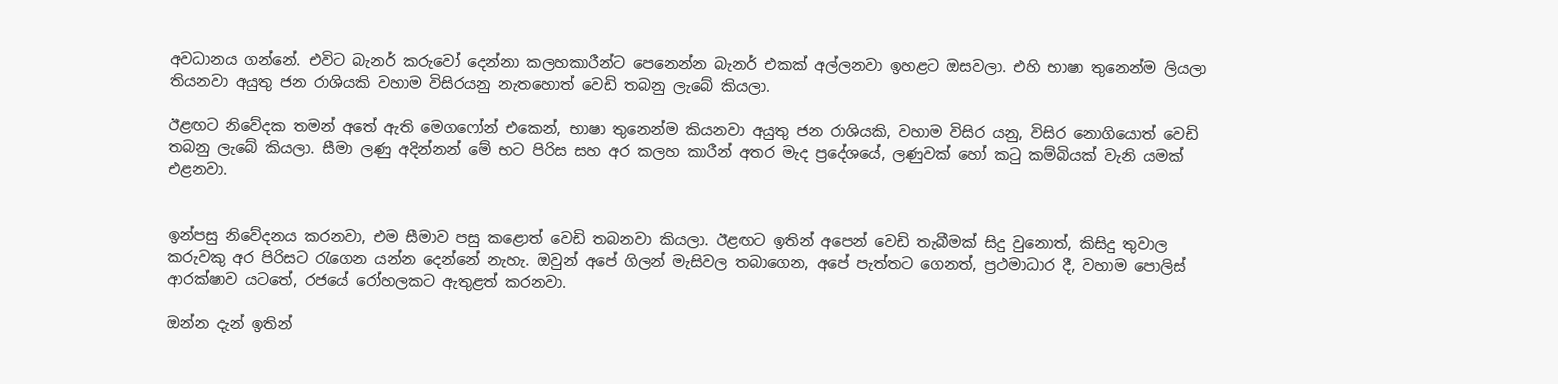අවධානය ගන්නේ. එවිට බැනර් කරුවෝ දෙන්නා කලහකාරීන්ට පෙනෙන්න බැනර් එකක් අල්ලනවා ඉහළට ඔසවලා. එහි භාෂා තුනෙන්ම ලියලා තියනවා අයුතු ජන රාශියකි වහාම විසිරයනු නැතහොත් වෙඩි තබනු ලැබේ කියලා.

ඊළඟට නිවේදක තමන් අතේ ඇති මෙගෆෝන් එකෙන්, භාෂා තුනෙන්ම කියනවා අයුතු ජන රාශියකි, වහාම විසිර යනු, විසිර නොගියොත් වෙඩි තබනු ලැබේ කියලා. සීමා ලණු අදින්නන් මේ භට පිරිස සහ අර කලහ කාරීන් අතර මැද ප්‍රදේශයේ, ලණුවක් හෝ කටු කම්බියක් වැනි යමක් එළනවා.


ඉන්පසු නිවේදනය කරනවා, එම සීමාව පසු කළොත් වෙඩි තබනවා කියලා. ඊළඟට ඉතින් අපෙන් වෙඩි තැබීමක් සිදු වුනොත්, කිසිදු තුවාල කරුවකු අර පිරිසට රැගෙන යන්න දෙන්නේ නැහැ. ඔවුන් අපේ ගිලන් මැසිවල තබාගෙන, අපේ පැත්තට ගෙනත්, ප්‍රථමාධාර දී, වහාම පොලිස් ආරක්ෂාව යටතේ, රජයේ රෝහලකට ඇතුළත් කරනවා.

ඔන්න දැන් ඉතින්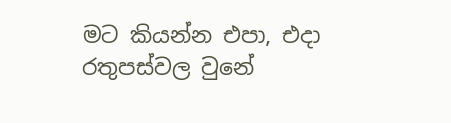මට කියන්න එපා, එදා රතුපස්වල වුනේ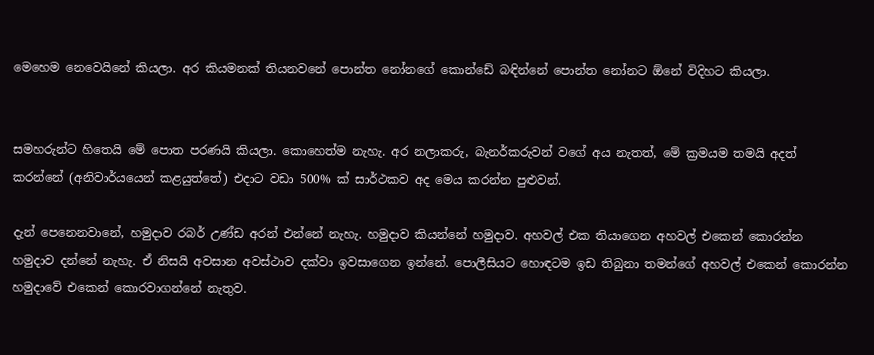මෙහෙම නෙවෙයිනේ කියලා. අර කියමනක් තියනවනේ පොන්ත නෝනගේ කොන්ඩේ බඳින්නේ පොන්ත නෝනට ඕනේ විදිහට කියලා.


සමහරුන්ට හිතෙයි මේ පොත පරණයි කියලා. කොහෙත්ම නැහැ. අර නලාකරු, බැනර්කරුවන් වගේ අය නැතත්, මේ ක්‍රමයම තමයි අදත් කරන්නේ (අනිවාර්යයෙන් කළයුත්තේ) එදාට වඩා 500% ක් සාර්ථකව අද මෙය කරන්න පුළුවන්.

දැන් පෙනෙනවානේ, හමුදාව රබර් උණ්ඩ අරන් එන්නේ නැහැ. හමුදාව කියන්නේ හමුදාව. අහවල් එක තියාගෙන අහවල් එකෙන් කොරන්න හමුදාව දන්නේ නැහැ. ඒ නිසයි අවසාන අවස්ථාව දක්වා ඉවසාගෙන ඉන්නේ. පොලීසියට හොඳටම ඉඩ තිබුනා තමන්ගේ අහවල් එකෙන් කොරන්න හමුදාවේ එකෙන් කොරවාගන්නේ නැතුව.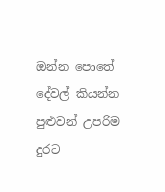ඔන්න පොතේ දේවල් කියන්න පුළුවන් උපරිම දුරට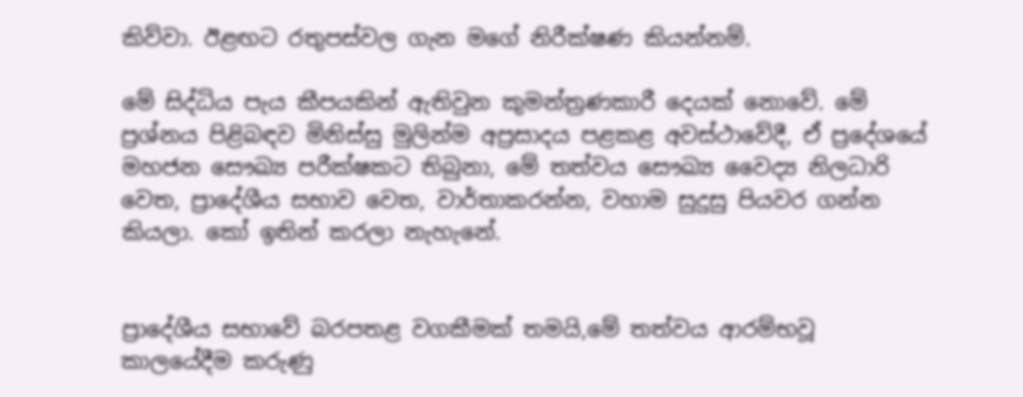කිව්වා. ඊළඟට රතුපස්වල ගැන මගේ නිරීක්ෂණ කියන්නම්.

මේ සිද්ධිය පැය කීපයකින් ඇතිවුන කුමන්ත්‍රණකාරී දෙයක් නොවේ. මේ ප්‍රශ්නය පිළිබඳව මිනිස්සු මුලින්ම අප්‍රසාදය පළකළ අවස්ථාවේදී, ඒ ප්‍රදේශයේ මහජන සෞඛ්‍ය පරීක්ෂකට තිබුනා, මේ තත්වය සෞඛ්‍ය වෛද්‍ය නිලධාරි වෙත, ප්‍රාදේශීය සභාව වෙත, වාර්තාකරන්න, වහාම සුදුසු පියවර ගන්න කියලා. කෝ ඉතින් කරලා නැහැනේ.


ප්‍රාදේශීය සභාවේ බරපතළ වගකීමක් තමයි,මේ තත්වය ආරම්භවූ කාලයේදීම කරුණු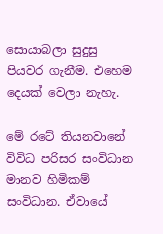සොයාබලා සුදුසු පියවර ගැනීම. එහෙම දෙයක් වෙලා නැහැ.

මේ රටේ තියනවානේ විවිධ පරිසර සංවිධාන මානව හිමිකම් සංවිධාන. ඒවායේ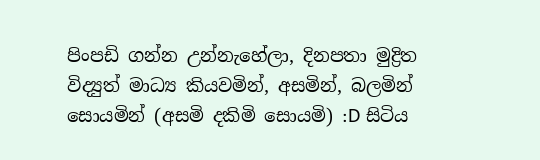පිංපඩි ගන්න උන්නැහේලා, දිනපතා මුද්‍රිත විද්‍යුත් මාධ්‍ය කියවමින්, අසමින්, බලමින් සොයමින් (අසමි දකිමි සොයමි) :D සිටිය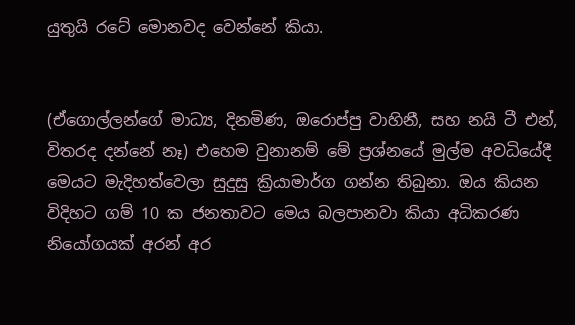යුතුයි රටේ මොනවද වෙන්නේ කියා.


(ඒගොල්ලන්ගේ මාධ්‍ය, දිනමිණ, ඔරොප්පු වාහිනී, සහ නයි ටී එන්, විතරද දන්නේ නෑ) එහෙම වුනානම් මේ ප්‍රශ්නයේ මුල්ම අවධියේදී මෙයට මැදිහත්වෙලා සුදුසු ක්‍රියාමාර්ග ගන්න තිබුනා. ඔය කියන විදිහට ගම් 10 ක ජනතාවට මෙය බලපානවා කියා අධිකරණ නියෝගයක් අරන් අර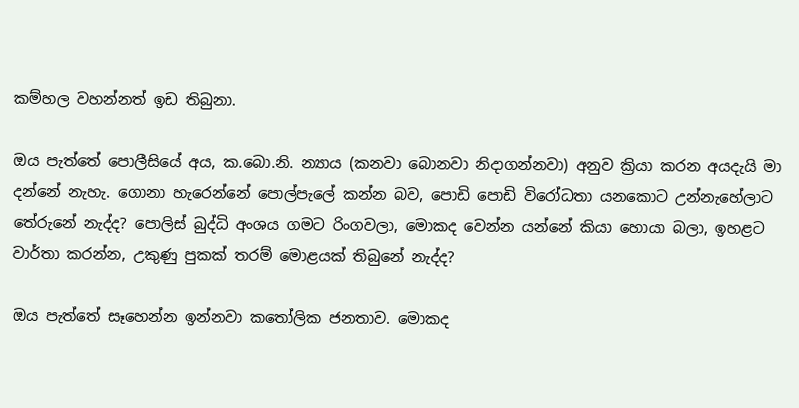කම්හල වහන්නත් ඉඩ තිබුනා.

ඔය පැත්තේ පොලීසියේ අය, ක.බො.නි. න්‍යාය (කනවා බොනවා නිදාගන්නවා) අනුව ක්‍රියා කරන අයදැයි මා දන්නේ නැහැ. ගොනා හැරෙන්නේ පොල්පැලේ කන්න බව, පොඩි පොඩි විරෝධතා යනකොට උන්නැහේලාට තේරුනේ නැද්ද? පොලිස් බුද්ධි අංශය ගමට රිංගවලා, මොකද වෙන්න යන්නේ කියා හොයා බලා, ඉහළට වාර්තා කරන්න, උකුණු පුකක් තරම් මොළයක් තිබුනේ නැද්ද?

ඔය පැත්තේ සෑහෙන්න ඉන්නවා කතෝලික ජනතාව. මොකද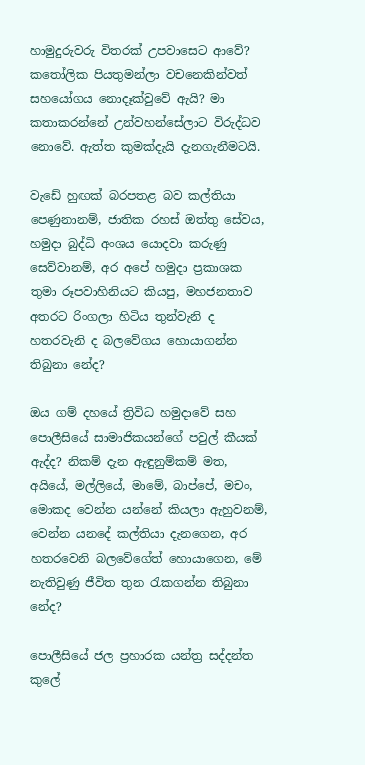හාමුදුරුවරු විතරක් උපවාසෙට ආවේ? කතෝලික පියතුමන්ලා වචනෙකින්වත් සහයෝගය නොදෑක්වුවේ ඇයි? මා කතාකරන්නේ උන්වහන්සේලාට විරුද්ධව නොවේ. ඇත්ත කුමක්දැයි දැනගැනීමටයි.

වැඩේ හුඟක් බරපතළ බව කල්තියා පෙණුනානම්, ජාතික රහස් ඔත්තු සේවය, හමුදා බුද්ධි අංශය යොදවා කරුණු සෙව්වානම්, අර අපේ හමුදා ප්‍රකාශක තුමා රූපවාහිනියට කියපු, මහජනතාව අතරට රිංගලා හිටිය තුන්වැනි ද හතරවැනි ද බලවේගය හොයාගන්න තිබුනා නේද?

ඔය ගම් දහයේ ත්‍රිවිධ හමුදාවේ සහ පොලීසියේ සාමාජිකයන්ගේ පවුල් කීයක් ඇද්ද? නිකම් දැන ඇඳුනුම්කම් මත, අයියේ, මල්ලියේ, මාමේ, බාප්පේ, මචං, මොකද වෙන්න යන්නේ කියලා ඇහුවනම්, වෙන්න යනදේ කල්තියා දැනගෙන, අර හතරවෙනි බලවේගේත් හොයාගෙන, මේ නැතිවුණු ජීවිත තුන රැකගන්න තිබුනා නේද?

පොලීසියේ ජල ප්‍රහාරක යන්ත්‍ර සද්දන්ත කුලේ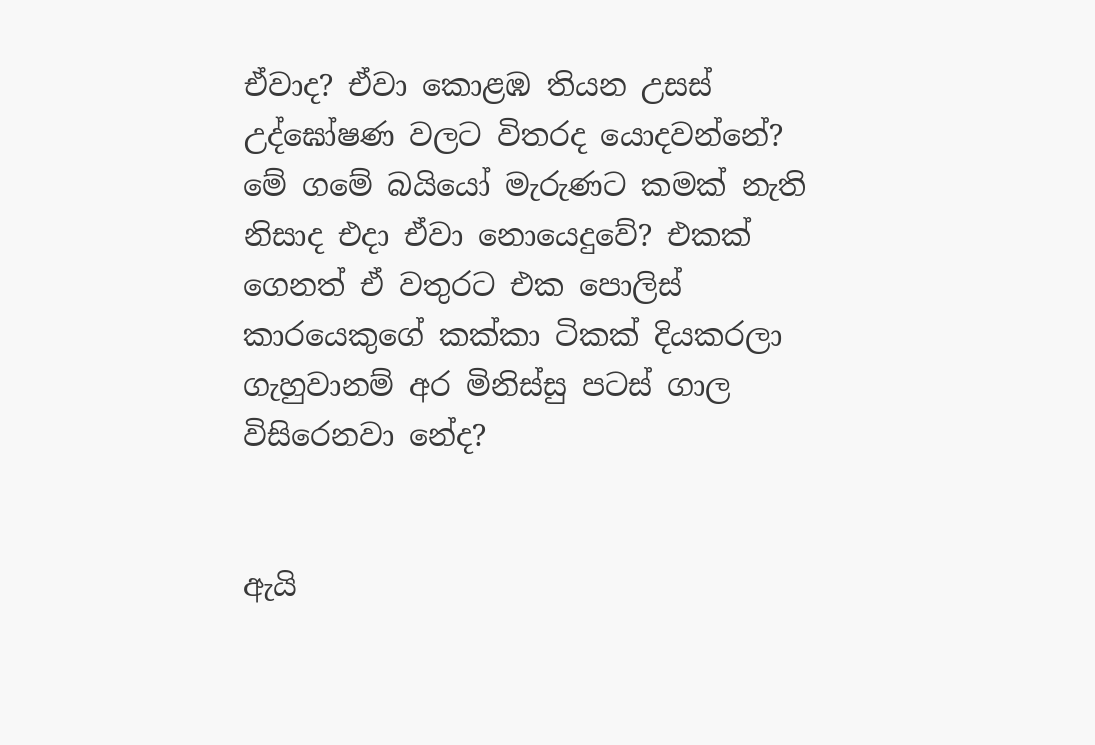ඒවාද? ඒවා කොළඹ තියන උසස් උද්ඝෝෂණ වලට විතරද යොදවන්නේ? මේ ගමේ බයියෝ මැරුණට කමක් නැති නිසාද එදා ඒවා නොයෙදුවේ? එකක් ගෙනත් ඒ වතුරට එක පොලිස් කාරයෙකුගේ කක්කා ටිකක් දියකරලා ගැහුවානම් අර මිනිස්සු පටස් ගාල විසිරෙනවා නේද?


ඇයි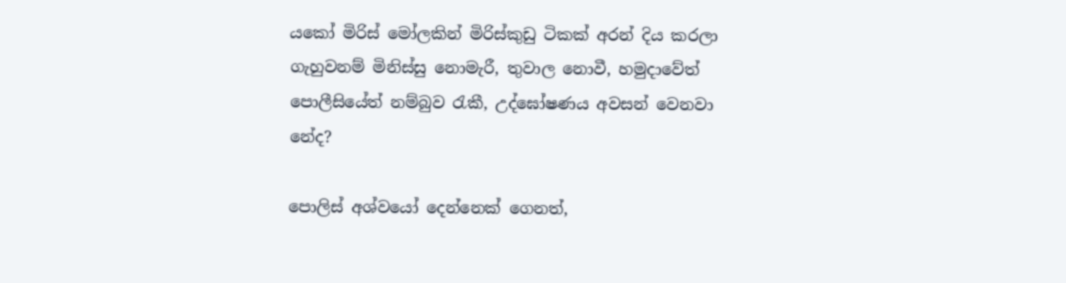යකෝ මිරිස් මෝලකින් මිරිස්කුඩු ටිකක් අරන් දිය කරලා ගැහුවනම් මිනිස්සු නොමැරී, තුවාල නොවී, හමුදාවේත් පොලීසියේත් නම්බුව රැකී, උද්ඝෝෂණය අවසන් වෙනවා නේද?

පොලිස් අශ්වයෝ දෙන්නෙක් ගෙනත්,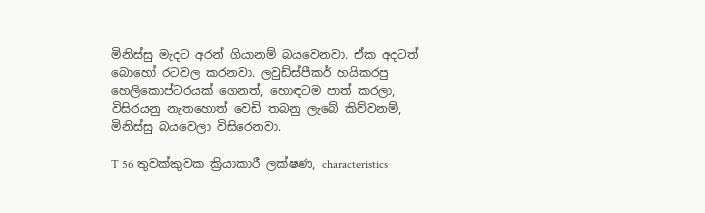මිනිස්සු මැදට අරන් ගියානම් බයවෙනවා. ඒක අදටත් බොහෝ රටවල කරනවා. ලවුඩ්ස්පීකර් හයිකරපු හෙලිකොප්ටරයක් ගෙනත්, හොඳටම පාත් කරලා, විසිරයනු නැතහොත් වෙඩි තබනු ලැබේ කිව්වනම්, මිනිස්සු බයවෙලා විසිරෙනවා.

T 56 තුවක්කුවක ක්‍රියාකාරී ලක්ෂණ, characteristics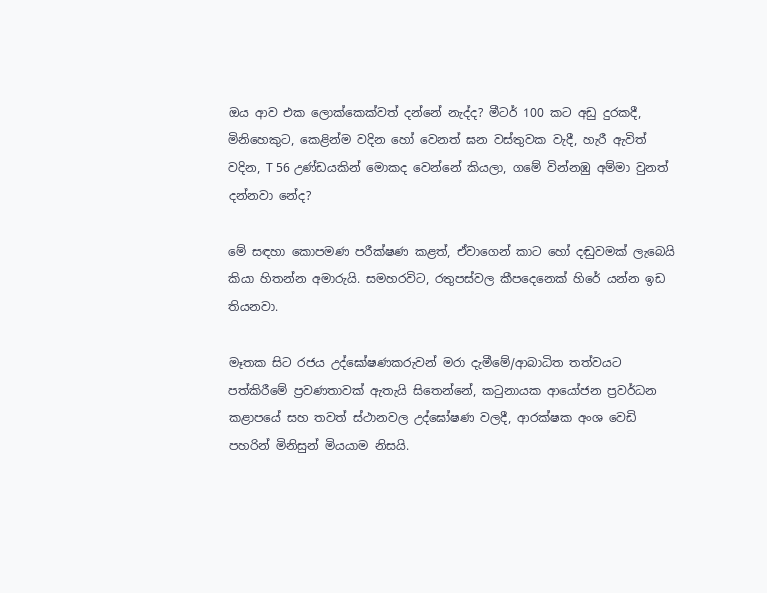ඔය ආව එක ලොක්කෙක්වත් දන්නේ නැද්ද? මීටර් 100 කට අඩු දුරකදී, මිනිහෙකුට, කෙළින්ම වදින හෝ වෙනත් ඝන වස්තුවක වැදී, හැරී ඇවිත් වදින, T 56 උණ්ඩයකින් මොකද වෙන්නේ කියලා, ගමේ වින්නඹු අම්මා වුනත් දන්නවා නේද?

මේ සඳහා කොපමණ පරීක්ෂණ කළත්, ඒවාගෙන් කාට හෝ දඬුවමක් ලැබෙයි කියා හිතන්න අමාරුයි. සමහරවිට, රතුපස්වල කීපදෙනෙක් හිරේ යන්න ඉඩ තියනවා.

මෑතක සිට රජය උද්ඝෝෂණකරුවන් මරා දැමීමේ/ආබාධිත තත්වයට පත්කිරීමේ ප්‍රවණතාවක් ඇතැයි සිතෙන්නේ, කටුනායක ආයෝජන ප්‍රවර්ධන කළාපයේ සහ තවත් ස්ථානවල උද්ඝෝෂණ වලදී, ආරක්ෂක අංශ වෙඩි පහරින් මිනිසුන් මියයාම නිසයි.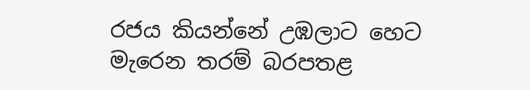රජය කියන්නේ උඹලාට හෙට මැරෙන තරම් බරපතළ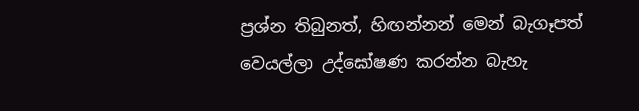ප්‍රශ්න තිබුනත්, හිඟන්නන් මෙන් බැගෑපත් වෙයල්ලා උද්ඝෝෂණ කරන්න බැහැ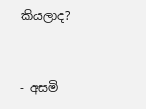කියලාද?


- අසමි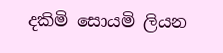දකිමි සොයමි ලියන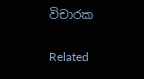විචාරක

Related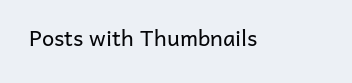Posts with Thumbnails